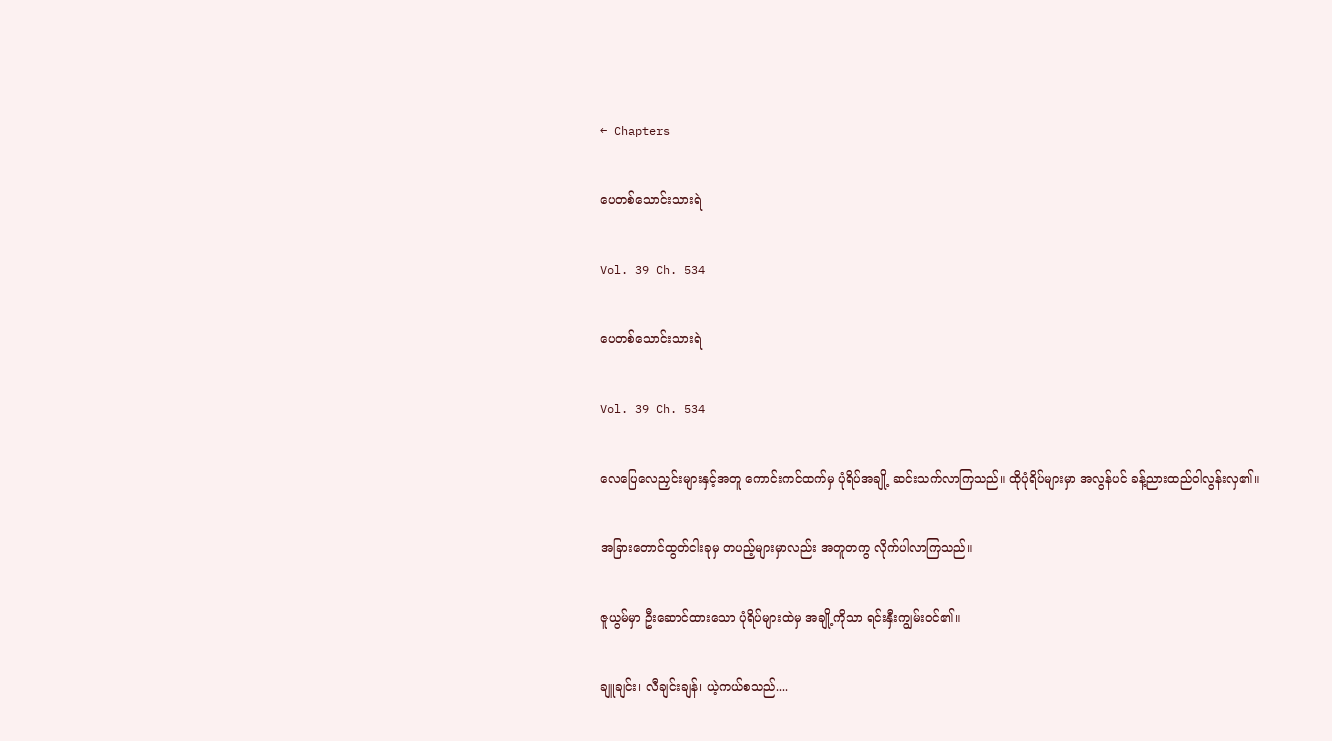← Chapters

ပေတစ်သောင်းသားရဲ

Vol. 39 Ch. 534

ပေတစ်သောင်းသားရဲ

Vol. 39 Ch. 534

လေပြေလေညှင်းများနှင့်အတူ ကောင်းကင်ထက်မှ ပုံရိပ်အချို့ ဆင်းသက်လာကြသည်။ ထိုပုံရိပ်များမှာ အလွန်ပင် ခန့်ညားထည်ဝါလွန်းလှ၏။

အခြားတောင်ထွတ်ငါးခုမှ တပည့်များမှာလည်း အတူတကွ လိုက်ပါလာကြသည်။

ဇူယွမ်မှာ ဦးဆောင်ထားသော ပုံရိပ်များထဲမှ အချို့ကိုသာ ရင်းနှီးကျွမ်းဝင်၏။

ချူချင်း၊ လီချင်းချန်၊ ယဲ့ကယ်စသည်....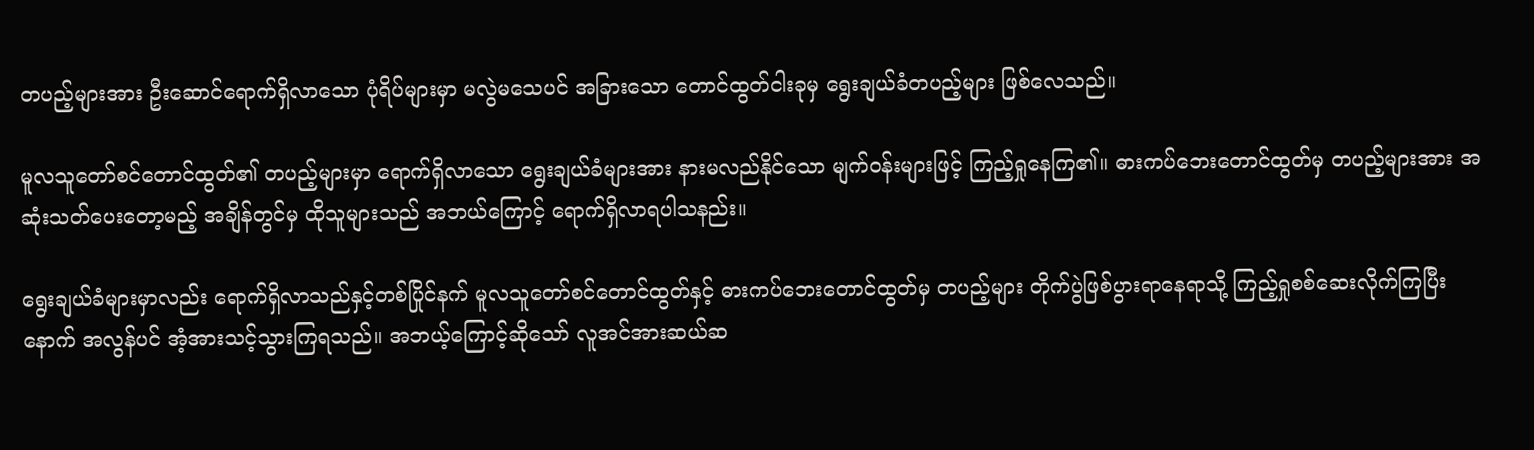တပည့်များအား ဦးဆောင်ရောက်ရှိလာသော ပုံရိပ်များမှာ မလွဲမသေပင် အခြားသော တောင်ထွတ်ငါးခုမှ ရွေးချယ်ခံတပည့်များ ဖြစ်လေသည်။

မူလသူတော်စင်တောင်ထွတ်၏ တပည့်များမှာ ရောက်ရှိလာသော ရွေးချယ်ခံများအား နားမလည်နိုင်သော မျက်ဝန်းများဖြင့် ကြည့်ရှုနေကြ၏။ ဓားကပ်ဘေးတောင်ထွတ်မှ တပည့်များအား အဆုံးသတ်ပေးတော့မည့် အချိန်တွင်မှ ထိုသူများသည် အဘယ်ကြောင့် ရောက်ရှိလာရပါသနည်း။

ရွေးချယ်ခံများမှာလည်း ရောက်ရှိလာသည်နှင့်တစ်ပြိုင်နက် မူလသူတော်စင်တောင်ထွတ်နှင့် ဓားကပ်ဘေးတောင်ထွတ်မှ တပည့်များ တိုက်ပွဲဖြစ်ပွားရာနေရာသို့ ကြည့်ရှုစစ်ဆေးလိုက်ကြပြီးနောက် အလွန်ပင် အံ့အားသင့်သွားကြရသည်။ အဘယ့်ကြောင့်ဆိုသော် လူအင်အားဆယ်ဆ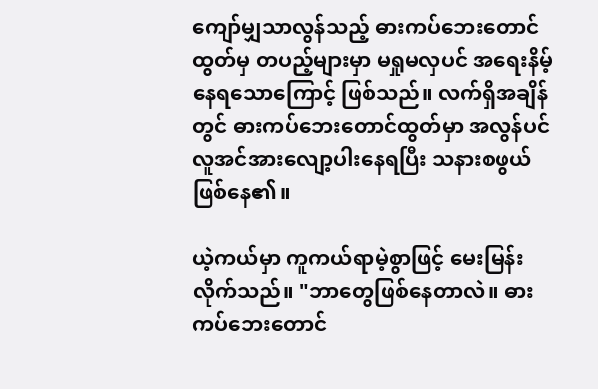ကျော်မျှသာလွန်သည့် ဓားကပ်ဘေးတောင်ထွတ်မှ တပည့်များမှာ မရှုမလှပင် အရေးနိမ့်နေရသောကြောင့် ဖြစ်သည်။ လက်ရှိအချိန်တွင် ဓားကပ်ဘေးတောင်ထွတ်မှာ အလွန်ပင် လူအင်အားလျော့ပါးနေရပြီး သနားစဖွယ် ဖြစ်နေ၏။

ယဲ့ကယ်မှာ ကူကယ်ရာမဲ့စွာဖြင့် မေးမြန်းလိုက်သည်။ "ဘာတွေဖြစ်နေတာလဲ။ ဓားကပ်ဘေးတောင်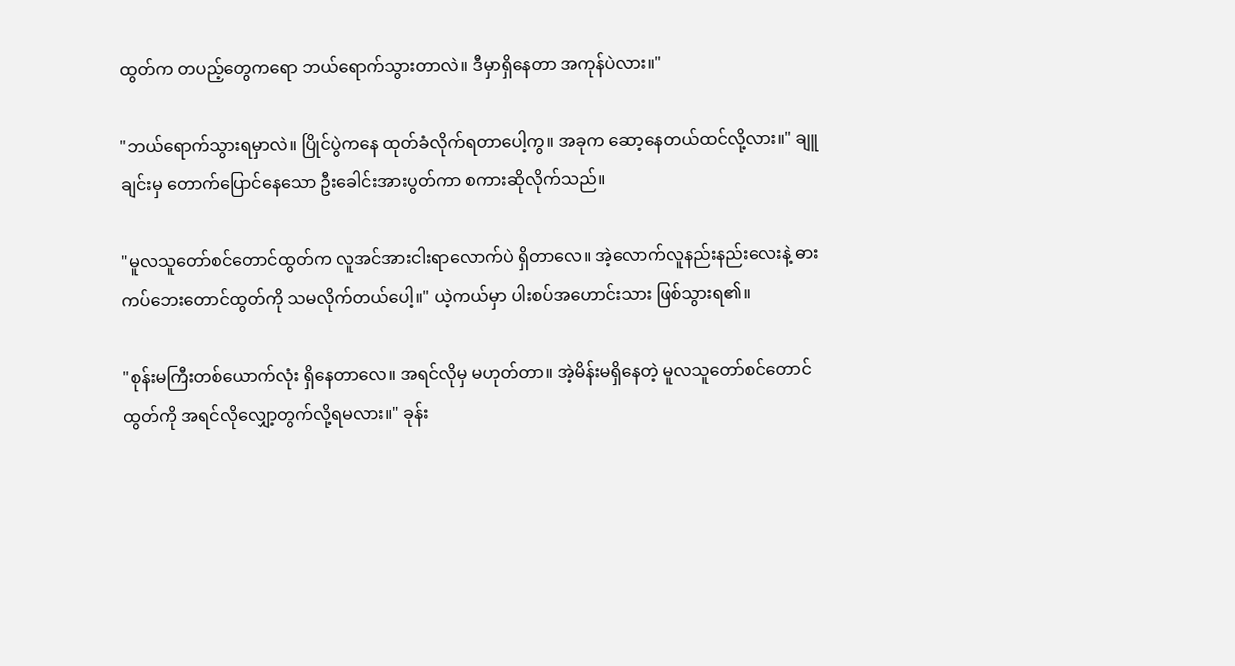ထွတ်က တပည့်တွေကရော ဘယ်ရောက်သွားတာလဲ။ ဒီမှာရှိနေတာ အကုန်ပဲလား။"

"ဘယ်ရောက်သွားရမှာလဲ။ ပြိုင်ပွဲကနေ ထုတ်ခံလိုက်ရတာပေါ့ကွ။ အခုက ဆော့နေတယ်ထင်လို့လား။" ချူချင်းမှ တောက်ပြောင်နေသော ဦးခေါင်းအားပွတ်ကာ စကားဆိုလိုက်သည်။

"မူလသူတော်စင်တောင်ထွတ်က လူအင်အားငါးရာလောက်ပဲ ရှိတာလေ။ အဲ့လောက်လူနည်းနည်းလေးနဲ့ ဓားကပ်ဘေးတောင်ထွတ်ကို သမလိုက်တယ်ပေါ့။" ယဲ့ကယ်မှာ ပါးစပ်အဟောင်းသား ဖြစ်သွားရ၏။

"စုန်းမကြီးတစ်ယောက်လုံး ရှိနေတာလေ။ အရင်လိုမှ မဟုတ်တာ။ အဲ့မိန်းမရှိနေတဲ့ မူလသူတော်စင်တောင်ထွတ်ကို အရင်လိုလျှော့တွက်လို့ရမလား။" ခုန်း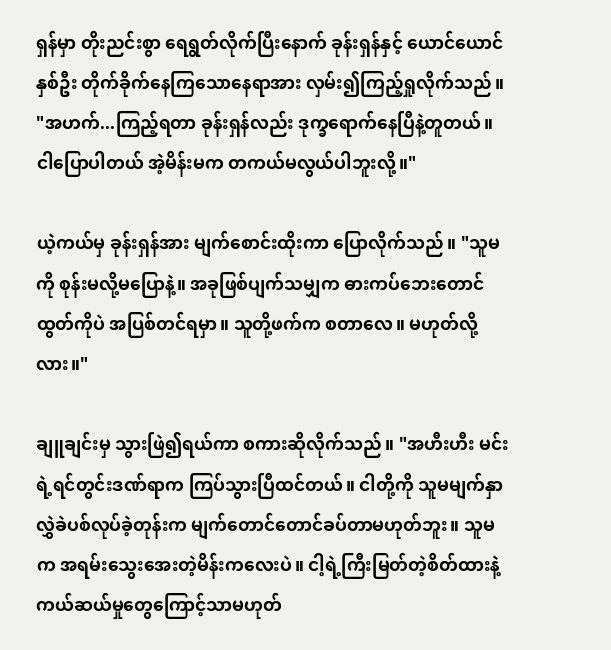ရှန်မှာ တိုးညင်းစွာ ရေရွတ်လိုက်ပြီးနောက် ခုန်းရှန်နှင့် ယောင်ယောင်နှစ်ဦး တိုက်ခိုက်နေကြသောနေရာအား လှမ်း၍ကြည့်ရှုလိုက်သည်။ "အဟက်...ကြည့်ရတာ ခုန်းရှန်လည်း ဒုက္ခရောက်နေပြီနဲ့တူတယ်။ ငါပြောပါတယ် အဲ့မိန်းမက တကယ်မလွယ်ပါဘူးလို့။"

ယဲ့ကယ်မှ ခုန်းရှန်အား မျက်စောင်းထိုးကာ ပြောလိုက်သည်။ "သူမကို စုန်းမလို့မပြောနဲ့။ အခုဖြစ်ပျက်သမျှက ဓားကပ်ဘေးတောင်ထွတ်ကိုပဲ အပြစ်တင်ရမှာ။ သူတို့ဖက်က စတာလေ။ မဟုတ်လို့လား။"

ချူချင်းမှ သွားဖြဲ၍ရယ်ကာ စကားဆိုလိုက်သည်။ "အဟီးဟီး မင်းရဲ့ရင်တွင်းဒဏ်ရာက ကြပ်သွားပြီထင်တယ်။ ငါတို့ကို သူမမျက်နှာလွှဲခဲပစ်လုပ်ခဲ့တုန်းက မျက်တောင်တောင်ခပ်တာမဟုတ်ဘူး။ သူမက အရမ်းသွေးအေးတဲ့မိန်းကလေးပဲ။ ငါ့ရဲ့ကြီးမြတ်တဲ့စိတ်ထားနဲ့ ကယ်ဆယ်မှုတွေကြောင့်သာမဟုတ်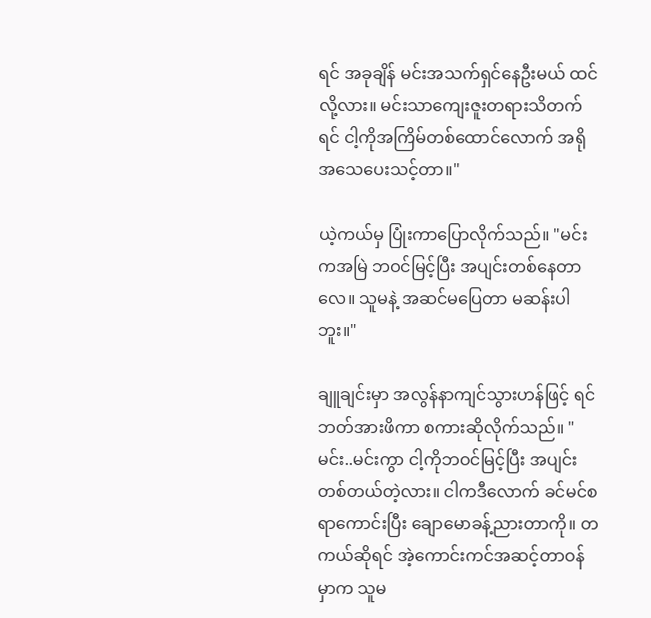ရင် အခုချိန် မင်းအသက်ရှင်နေဦးမယ် ထင်လို့လား။ မင်းသာကျေးဇူးတရားသိတက်ရင် ငါ့ကိုအကြိမ်တစ်ထောင်လောက် အရိုအသေပေးသင့်တာ။"

ယဲ့ကယ်မှ ပြုံးကာပြောလိုက်သည်။ "မင်းကအမြဲ ဘဝင်မြင့်ပြီး အပျင်းတစ်နေတာလေ။ သူမနဲ့ အဆင်မပြေတာ မဆန်းပါဘူး။"

ချူချင်းမှာ အလွန်နာကျင်သွားဟန်ဖြင့် ရင်ဘတ်အားဖိကာ စကားဆိုလိုက်သည်။ "မင်း..မင်းကွာ ငါ့ကိုဘဝင်မြင့်ပြီး အပျင်းတစ်တယ်တဲ့လား။ ငါကဒီလောက် ခင်မင်စရာကောင်းပြီး ချောမောခန့်ညားတာကို။ တကယ်ဆိုရင် အဲ့ကောင်းကင်အဆင့်တာဝန်မှာက သူမ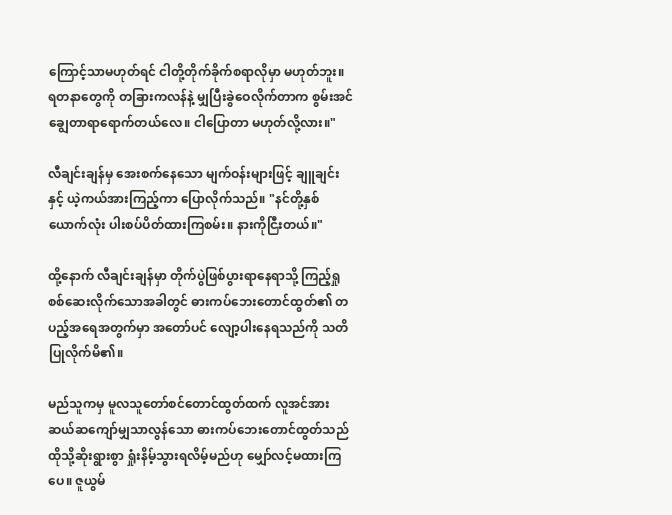ကြောင့်သာမဟုတ်ရင် ငါတို့တိုက်ခိုက်စရာလိုမှာ မဟုတ်ဘူး။ ရတနာတွေကို တခြားကလန်နဲ့ မျှပြီးခွဲဝေလိုက်တာက စွမ်းအင်ချွေတာရာရောက်တယ်လေ။ ငါပြောတာ မဟုတ်လို့လား။"

လီချင်းချန်မှ အေးစက်နေသော မျက်ဝန်းများဖြင့် ချူချင်းနှင့် ယဲ့ကယ်အားကြည့်ကာ ပြောလိုက်သည်။ "နင်တို့နှစ်ယောက်လုံး ပါးစပ်ပိတ်ထားကြစမ်း။ နားကိုငြီးတယ်။"

ထို့နောက် လီချင်းချန်မှာ တိုက်ပွဲဖြစ်ပွားရာနေရာသို့ ကြည့်ရှုစစ်ဆေးလိုက်သောအခါတွင် ဓားကပ်ဘေးတောင်ထွတ်၏ တပည့်အရေအတွက်မှာ အတော်ပင် လျော့ပါးနေရသည်ကို သတိပြုလိုက်မိ၏။

မည်သူကမှ မူလသူတော်စင်တောင်ထွတ်ထက် လူအင်အားဆယ်ဆကျော်မျှသာလွန်သော ဓားကပ်ဘေးတောင်ထွတ်သည် ထိုသို့ဆိုးရွားစွာ ရှုံးနိမ့်သွားရလိမ့်မည်ဟု မျှော်လင့်မထားကြပေ။ ဇူယွမ်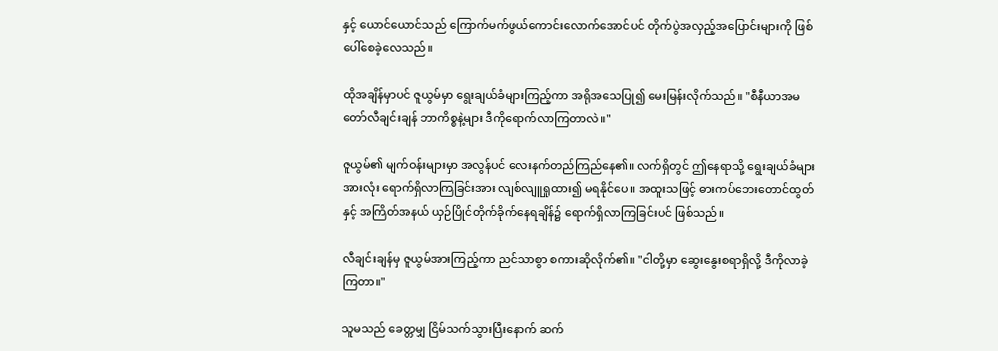နှင့် ယောင်ယောင်သည် ကြောက်မက်ဖွယ်ကောင်းလောက်အောင်ပင် တိုက်ပွဲအလှည့်အပြောင်းများကို ဖြစ်ပေါ်စေခဲ့လေသည်။

ထိုအချိန်မှာပင် ဇူယွမ်မှာ ရွေးချယ်ခံများကြည့်ကာ အရိုအသေပြု၍ မေးမြန်းလိုက်သည်။ "စီနီယာအမတော်လီချင်းချန် ဘာကိစ္စနဲ့များ ဒီကိုရောက်လာကြတာလဲ။"

ဇူယွမ်၏ မျက်ဝန်းများမှာ အလွန်ပင် လေးနက်တည်ကြည်နေ၏။ လက်ရှိတွင် ဤနေရာသို့ ရွေးချယ်ခံများအားလုံး ရောက်ရှိလာကြခြင်းအား လျစ်လျူရှုထား၍ မရနိုင်ပေ။ အထူးသဖြင့် ဓားကပ်ဘေးတောင်ထွတ်နှင့် အကြိတ်အနယ် ယှဉ်ပြိုင်တိုက်ခိုက်နေရချိန်၌ ရောက်ရှိလာကြခြင်းပင် ဖြစ်သည်။

လီချင်းချန်မှ ဇူယွမ်အားကြည့်ကာ ညင်သာစွာ စကားဆိုလိုက်၏။ "ငါတို့မှာ ဆွေးနွေးစရာရှိလို့ ဒီကိုလာခဲ့ကြတာ။"

သူမသည် ခေတ္တမျှ ငြိမ်သက်သွားပြီးနောက် ဆက်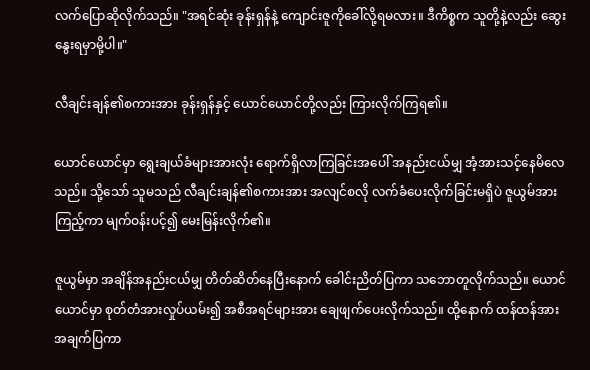လက်ပြောဆိုလိုက်သည်။ "အရင်ဆုံး ခုန်းရှန်နဲ့ ကျောင်းဇူကိုခေါ်လို့ရမလား။ ဒီကိစ္စက သူတို့နဲ့လည်း ဆွေးနွေးရမှာမို့ပါ။"

လီချင်းချန်၏စကားအား ခုန်းရှန်နှင့် ယောင်ယောင်တို့လည်း ကြားလိုက်ကြရ၏။

ယောင်ယောင်မှာ ရွေးချယ်ခံများအားလုံး ရောက်ရှိလာကြခြင်းအပေါ် အနည်းငယ်မျှ အံ့အားသင့်နေမိလေသည်။ သို့သော် သူမသည် လီချင်းချန်၏စကားအား အလျင်စလို လက်ခံပေးလိုက်ခြင်းမရှိပဲ ဇူယွမ်အားကြည့်ကာ မျက်ဝန်းပင့်၍ မေးမြန်းလိုက်၏။

ဇူယွမ်မှာ အချိန်အနည်းငယ်မျှ တိတ်ဆိတ်နေပြီးနောက် ခေါင်းညိတ်ပြကာ သဘောတူလိုက်သည်။ ယောင်ယောင်မှာ စုတ်တံအားလှုပ်ယမ်း၍ အစီအရင်များအား ချေဖျက်ပေးလိုက်သည်။ ထို့နောက် ထန်ထန်အား အချက်ပြကာ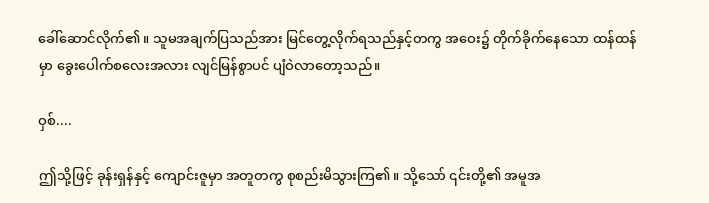ခေါ်ဆောင်လိုက်၏။ သူမအချက်ပြသည်အား မြင်တွေ့လိုက်ရသည်နှင့်တကွ အဝေး၌ တိုက်ခိုက်နေသော ထန်ထန်မှာ ခွေးပေါက်စလေးအလား လျင်မြန်စွာပင် ပျံဝဲလာတော့သည်။

ဝှစ်....

ဤသို့ဖြင့် ခုန်းရှန်နှင့် ကျောင်းဇူမှာ အတူတကွ စုစည်းမိသွားကြ၏။ သို့သော် ၎င်းတို့၏ အမူအ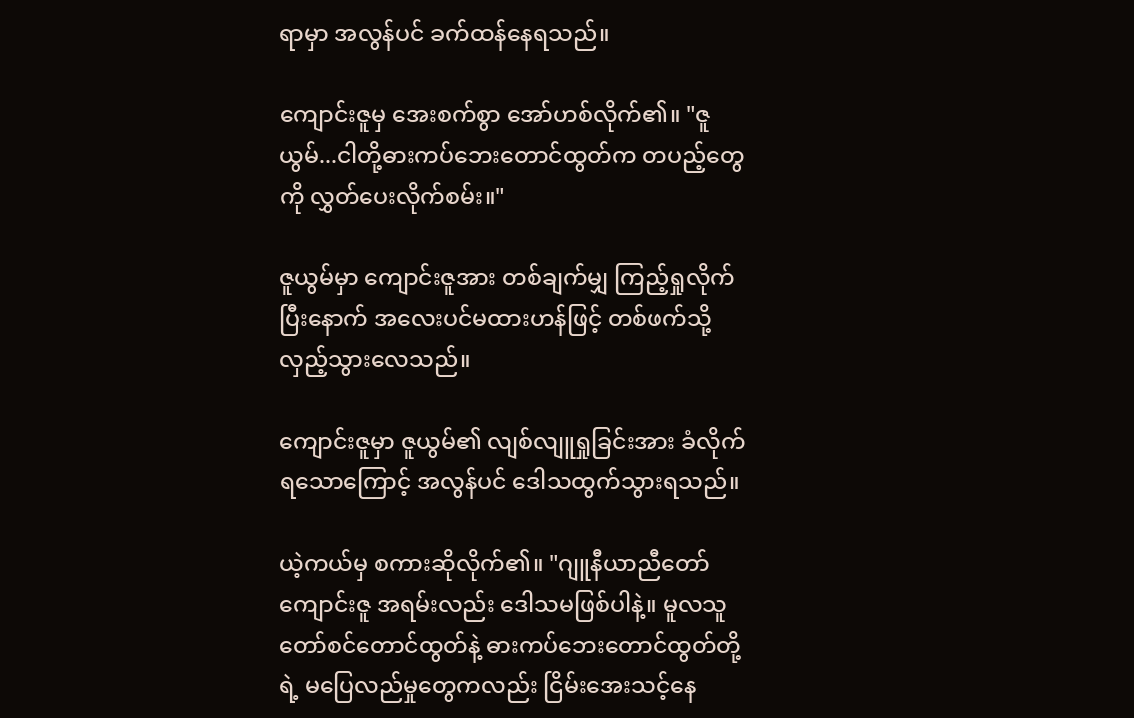ရာမှာ အလွန်ပင် ခက်ထန်နေရသည်။

ကျောင်းဇူမှ အေးစက်စွာ အော်ဟစ်လိုက်၏။ "ဇူယွမ်...ငါတို့ဓားကပ်ဘေးတောင်ထွတ်က တပည့်တွေကို လွှတ်ပေးလိုက်စမ်း။"

ဇူယွမ်မှာ ကျောင်းဇူအား တစ်ချက်မျှ ကြည့်ရှုလိုက်ပြီးနောက် အလေးပင်မထားဟန်ဖြင့် တစ်ဖက်သို့ လှည့်သွားလေသည်။

ကျောင်းဇူမှာ ဇူယွမ်၏ လျစ်လျူရှုခြင်းအား ခံလိုက်ရသောကြောင့် အလွန်ပင် ဒေါသထွက်သွားရသည်။

ယဲ့ကယ်မှ စကားဆိုလိုက်၏။ "ဂျူနီယာညီတော်ကျောင်းဇူ အရမ်းလည်း ဒေါသမဖြစ်ပါနဲ့။ မူလသူတော်စင်တောင်ထွတ်နဲ့ ဓားကပ်ဘေးတောင်ထွတ်တို့ရဲ့ မပြေလည်မှုတွေကလည်း ငြိမ်းအေးသင့်နေ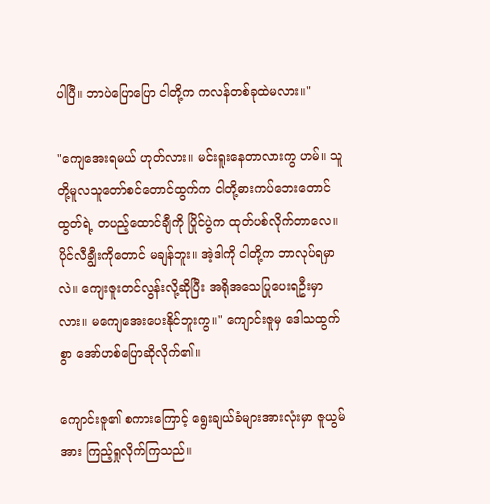ပါပြီ။ ဘာပဲပြောပြော ငါတို့က ကလန်တစ်ခုထဲမလား။"

"ကျေအေးရမယ် ဟုတ်လား။ မင်းရူးနေတာလားကွ ဟမ်။ သူတို့မူလသူတော်စင်တောင်ထွက်က ငါတို့ဓားကပ်ဘေးတောင်ထွတ်ရဲ့ တပည့်ထောင်ချီကို ပြိုင်ပွဲက ထုတ်ပစ်လိုက်တာလေ။ ပိုင်လီချွီးကိုတောင် မချန်ဘူး။ အဲ့ဒါကို ငါတို့က ဘာလုပ်ရမှာလဲ။ ကျေးဇူးတင်လွန်းလို့ဆိုပြီး အရိုအသေပြုပေးရဦးမှာလား။ မကျေအေးပေးနိုင်ဘူးကွ။" ကျောင်းဇူမှ ဒေါသထွက်စွာ အော်ဟစ်ပြောဆိုလိုက်၏။

ကျောင်းဇူ၏ စကားကြောင့် ရွေးချယ်ခံများအားလုံးမှာ ဇူယွမ်အား ကြည့်ရှုလိုက်ကြသည်။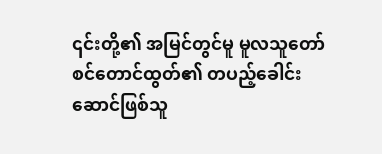၎င်းတို့၏ အမြင်တွင်မူ မူလသူတော်စင်တောင်ထွတ်၏ တပည့်ခေါင်းဆောင်ဖြစ်သူ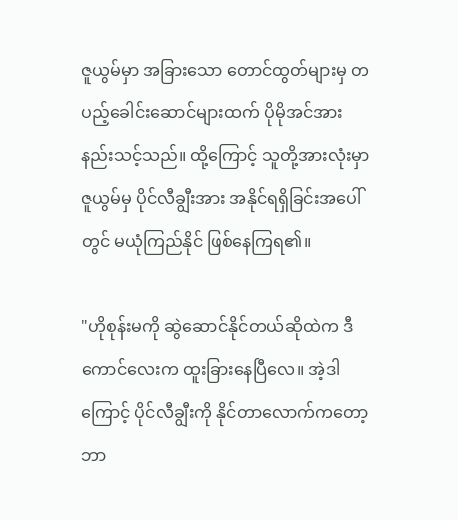ဇူယွမ်မှာ အခြားသော တောင်ထွတ်များမှ တပည့်ခေါင်းဆောင်များထက် ပိုမိုအင်အားနည်းသင့်သည်။ ထို့ကြောင့် သူတို့အားလုံးမှာ ဇူယွမ်မှ ပိုင်လီချွီးအား အနိုင်ရရှိခြင်းအပေါ်တွင် မယုံကြည်နိုင် ဖြစ်နေကြရ၏။

"ဟိုစုန်းမကို ဆွဲဆောင်နိုင်တယ်ဆိုထဲက ဒီကောင်လေးက ထူးခြားနေပြီလေ။ အဲ့ဒါကြောင့် ပိုင်လီချွီးကို နိုင်တာလောက်ကတော့ ဘာ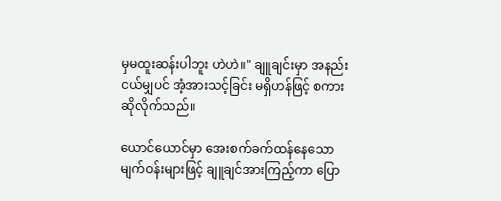မှမထူးဆန်းပါဘူး ဟဲဟဲ။" ချူချင်းမှာ အနည်းငယ်မျှပင် အံ့အားသင့်ခြင်း မရှိဟန်ဖြင့် စကားဆိုလိုက်သည်။

ယောင်ယောင်မှာ အေးစက်ခက်ထန်နေသော မျက်ဝန်းများဖြင့် ချူချင်အားကြည့်ကာ ပြော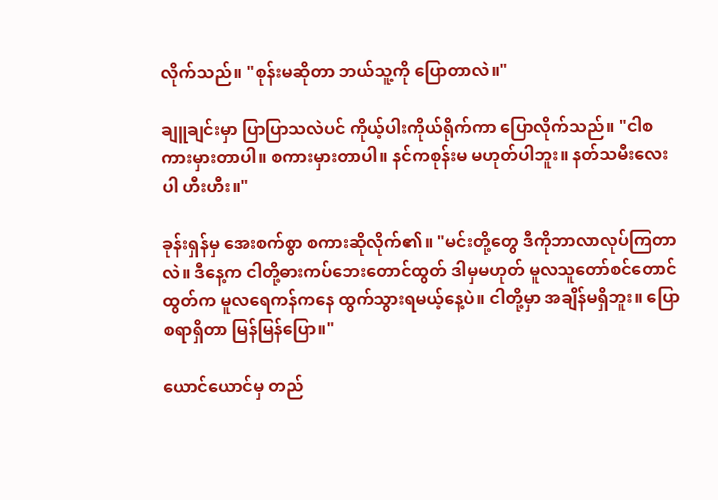လိုက်သည်။ "စုန်းမဆိုတာ ဘယ်သူ့ကို ပြောတာလဲ။"

ချူချင်းမှာ ပြာပြာသလဲပင် ကိုယ့်ပါးကိုယ်ရိုက်ကာ ပြောလိုက်သည်။ "ငါစကားမှားတာပါ။ စကားမှားတာပါ။ နင်ကစုန်းမ မဟုတ်ပါဘူး။ နတ်သမီးလေးပါ ဟီးဟီး။"

ခုန်းရှန်မှ အေးစက်စွာ စကားဆိုလိုက်၏။ "မင်းတို့တွေ ဒီကိုဘာလာလုပ်ကြတာလဲ။ ဒီနေ့က ငါတို့ဓားကပ်ဘေးတောင်ထွတ် ဒါမှမဟုတ် မူလသူတော်စင်တောင်ထွတ်က မူလရေကန်ကနေ ထွက်သွားရမယ့်နေ့ပဲ။ ငါတို့မှာ အချိန်မရှိဘူး။ ပြောစရာရှိတာ မြန်မြန်ပြော။"

ယောင်ယောင်မှ တည်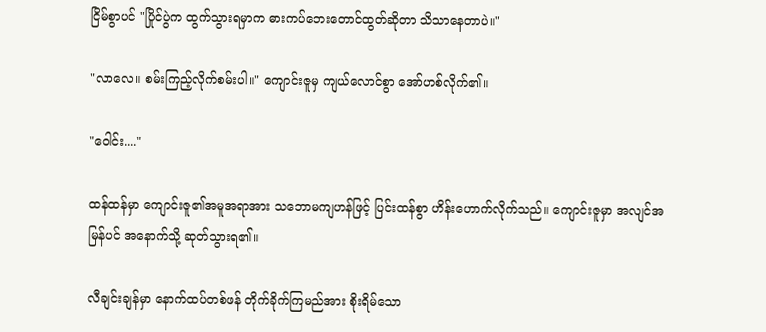ငြိမ်စွာပင် "ပြိုင်ပွဲက ထွက်သွားရမှာက ဓားကပ်ဘေးတောင်ထွတ်ဆိုတာ သိသာနေတာပဲ။"

"လာလေ။ စမ်းကြည့်လိုက်စမ်းပါ။" ကျောင်းဇူမှ ကျယ်လောင်စွာ အော်ဟစ်လိုက်၏။

"ဝေါင်း...."

ထန်ထန်မှာ ကျောင်းဇူ၏အမူအရာအား သဘောမကျဟန်ဖြင့် ပြင်းထန်စွာ ဟိန်းဟောက်လိုက်သည်။ ကျောင်းဇူမှာ အလျင်အမြန်ပင် အနောက်သို့ ဆုတ်သွားရ၏။

လီချင်းချန်မှာ နောက်ထပ်တစ်ဖန် တိုက်ခိုက်ကြမည်အား စိုးရိမ်သော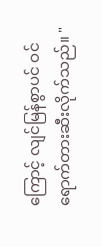ကြောင့် လျင်မြန်စွာပင် ဝင်ရောက်တားဆီးလိုက်သည်။ "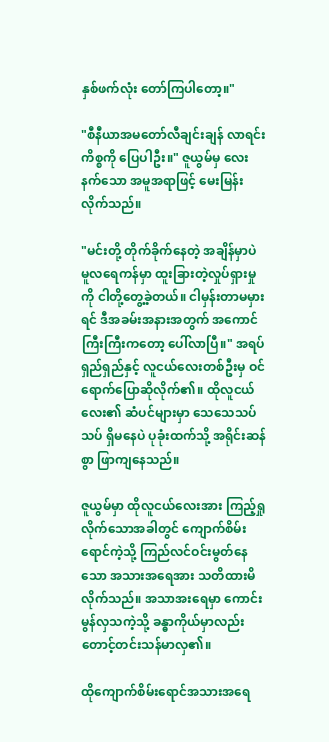နှစ်ဖက်လုံး တော်ကြပါတော့။"

"စီနီယာအမတော်လီချင်းချန် လာရင်းကိစ္စကို ပြေပါဦး။" ဇူယွမ်မှ လေးနက်သော အမူအရာဖြင့် မေးမြန်းလိုက်သည်။

"မင်းတို့ တိုက်ခိုက်နေတဲ့ အချိန်မှာပဲ မူလရေကန်မှာ ထူးခြားတဲ့လှုပ်ရှားမှုကို ငါတို့တွေ့ခဲ့တယ်။ ငါမှန်းတာမမှားရင် ဒီအခမ်းအနားအတွက် အကောင်ကြီးကြီးကတော့ ပေါ်လာပြီ။" အရပ်ရှည်ရှည်နှင့် လူငယ်လေးတစ်ဦးမှ ဝင်ရောက်ပြောဆိုလိုက်၏။ ထိုလူငယ်လေး၏ ဆံပင်များမှာ သေသေသပ်သပ် ရှိမနေပဲ ပုခုံးထက်သို့ အရိုင်းဆန်စွာ ဖြာကျနေသည်။

ဇူယွမ်မှာ ထိုလူငယ်လေးအား ကြည့်ရှုလိုက်သောအခါတွင် ကျောက်စိမ်းရောင်ကဲ့သို့ ကြည်လင်ဝင်းမွတ်နေသော အသားအရေအား သတိထားမိလိုက်သည်။ အသာအးရေမှာ ကောင်းမွန်လှသကဲ့သို့ ခန္ဓာကိုယ်မှာလည်း တောင့်တင်းသန်မာလှ၏။

ထိုကျောက်စိမ်းရောင်အသားအရေ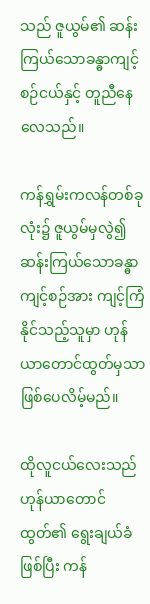သည် ဇူယွမ်၏ ဆန်းကြယ်သောခန္ဓာကျင့်စဉ်ငယ်နှင့် တူညီနေလေသည်။

ကန်ရွှမ်းကလန်တစ်ခုလုံး၌ ဇူယွမ်မှလွဲ၍ ဆန်းကြယ်သောခန္ဓာကျင့်စဉ်အား ကျင့်ကြံနိုင်သည့်သူမှာ ဟုန်ယာတောင်ထွတ်မှသာ ဖြစ်ပေလိမ့်မည်။

ထိုလူငယ်လေးသည် ဟုန်ယာတောင်ထွတ်၏ ရွေးချယ်ခံဖြစ်ပြီး ကန်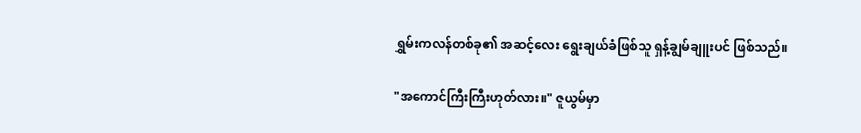ရွှမ်းကလန်တစ်ခု၏ အဆင့်လေး ရွေးချယ်ခံဖြစ်သူ ရှန့်ချွမ်ချူးပင် ဖြစ်သည်။

"အကောင်ကြီးကြီးဟုတ်လား။" ဇူယွမ်မှာ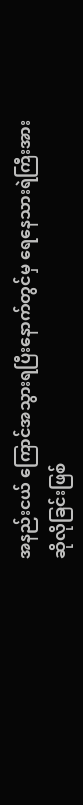အနည်းငယ် ကြောင်အသွားရပြီးနောက်တွင်မှ ရေနေသားရဲကြီးအား ဆိုလိုခြင်းဖြစ်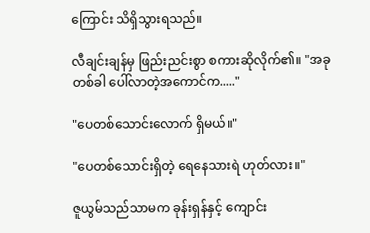ကြောင်း သိရှိသွားရသည်။

လီချင်းချန်မှ ဖြည်းညင်းစွာ စကားဆိုလိုက်၏။ "အခုတစ်ခါ ပေါ်လာတဲ့အကောင်က....."

"ပေတစ်သောင်းလောက် ရှိမယ်။"

"ပေတစ်သောင်းရှိတဲ့ ရေနေသားရဲ ဟုတ်လား။"

ဇူယွမ်သည်သာမက ခုန်းရှန်နှင့် ကျောင်း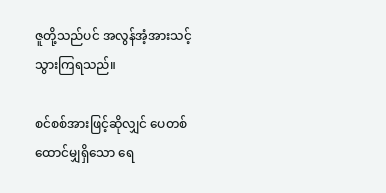ဇူတို့သည်ပင် အလွန်အံ့အားသင့်သွားကြရသည်။

စင်စစ်အားဖြင့်ဆိုလျှင် ပေတစ်ထောင်မျှရှိသော ရေ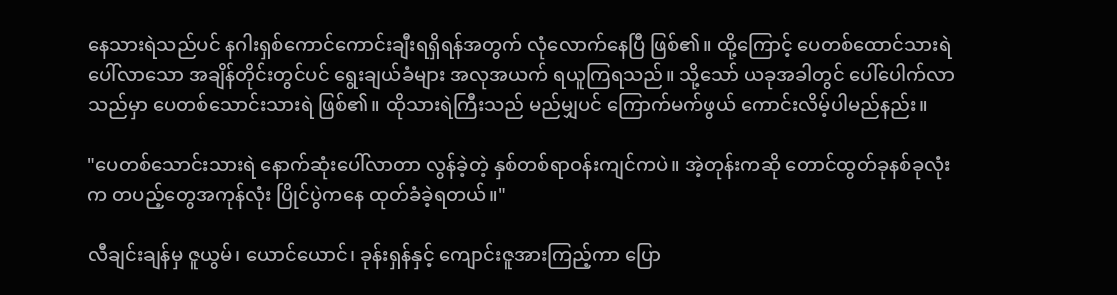နေသားရဲသည်ပင် နဂါးရှစ်ကောင်ကောင်းချီးရရှိရန်အတွက် လုံလောက်နေပြီ ဖြစ်၏။ ထို့ကြောင့် ပေတစ်ထောင်သားရဲ ပေါ်လာသော အချိန်တိုင်းတွင်ပင် ရွေးချယ်ခံများ အလုအယက် ရယူကြရသည်။ သို့သော် ယခုအခါတွင် ပေါ်ပေါက်လာသည်မှာ ပေတစ်သောင်းသားရဲ ဖြစ်၏။ ထိုသားရဲကြီးသည် မည်မျှပင် ကြောက်မက်ဖွယ် ကောင်းလိမ့်ပါမည်နည်း။

"ပေတစ်သောင်းသားရဲ နောက်ဆုံးပေါ်လာတာ လွန်ခဲ့တဲ့ နှစ်တစ်ရာဝန်းကျင်ကပဲ။ အဲ့တုန်းကဆို တောင်ထွတ်ခုနစ်ခုလုံးက တပည့်တွေအကုန်လုံး ပြိုင်ပွဲကနေ ထုတ်ခံခဲ့ရတယ်။"

လီချင်းချန်မှ ဇူယွမ်၊ ယောင်ယောင်၊ ခုန်းရှန်နှင့် ကျောင်းဇူအားကြည့်ကာ ပြော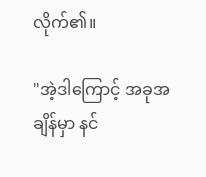လိုက်၏။

"အဲ့ဒါကြောင့် အခုအချိန်မှာ နင်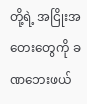တို့ရဲ့ အငြိုးအတေးတွေကို ခဏဘေးဖယ်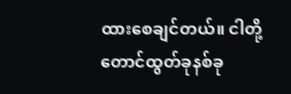ထားစေချင်တယ်။ ငါတို့ တောင်ထွတ်ခုနစ်ခု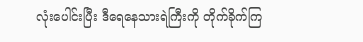လုံးပေါင်းပြီး ဒီရေနေသားရဲကြီးကို တိုက်ခိုက်ကြ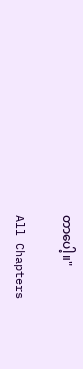တာပေါ့။"

All Chapters